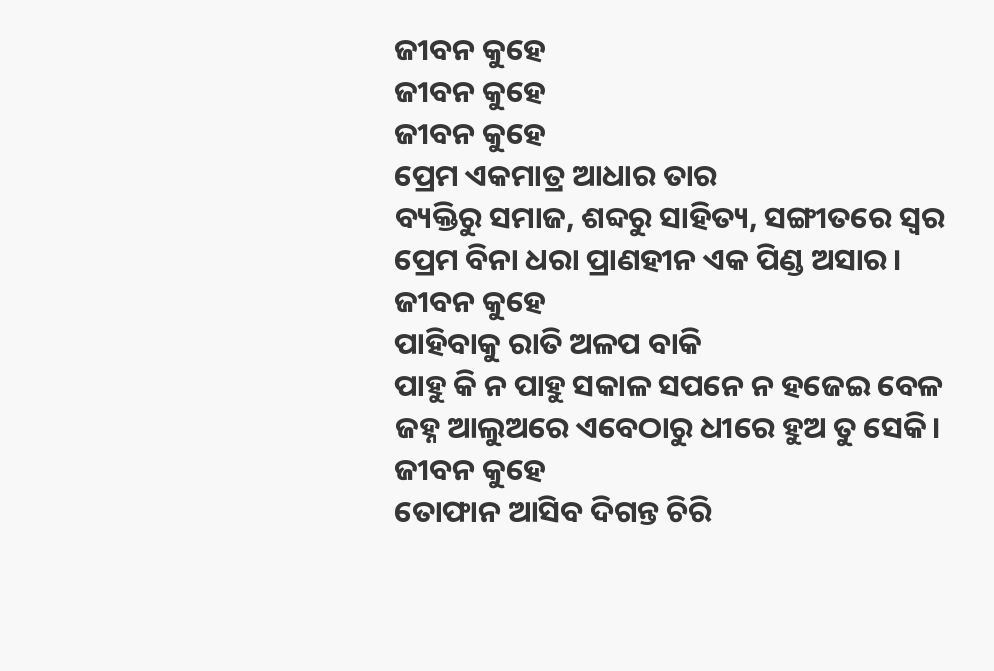ଜୀବନ କୁହେ
ଜୀବନ କୁହେ
ଜୀବନ କୁହେ
ପ୍ରେମ ଏକମାତ୍ର ଆଧାର ତାର
ବ୍ୟକ୍ତିରୁ ସମାଜ, ଶବ୍ଦରୁ ସାହିତ୍ୟ, ସଙ୍ଗୀତରେ ସ୍ୱର
ପ୍ରେମ ବିନା ଧରା ପ୍ରାଣହୀନ ଏକ ପିଣ୍ଡ ଅସାର।
ଜୀବନ କୁହେ
ପାହିବାକୁ ରାତି ଅଳପ ବାକି
ପାହୁ କି ନ ପାହୁ ସକାଳ ସପନେ ନ ହଜେଇ ବେଳ
ଜହ୍ନ ଆଲୁଅରେ ଏବେଠାରୁ ଧୀରେ ହୁଅ ତୁ ସେକି।
ଜୀବନ କୁହେ
ତୋଫାନ ଆସିବ ଦିଗନ୍ତ ଚିରି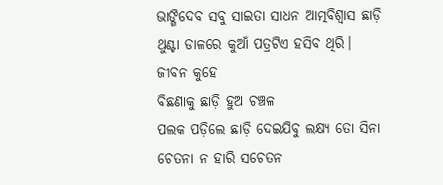ଭାଙ୍ଗିଦେବ ସବୁ ସାଇତା ସାଧନ ଆତ୍ମବିଶ୍ବାସ ଛାଡ଼ି
ଥୁଣ୍ଟା ଡାଳରେ କୁଆଁ ପତ୍ରଟିଏ ହସିବ ଥିରି।
ଜୀବନ କୁହେ
ବିଛଣାକୁ ଛାଡ଼ି ହୁଅ ଚଞ୍ଚଳ
ପଲକ ପଡ଼ିଲେ ଛାଡ଼ି ଦେଇଯିବୁ ଲକ୍ଷ୍ୟ ତୋ ସିନା
ଚେତନା ନ ହାରି ସଚେତନ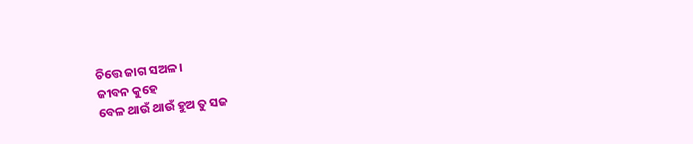ଚିତ୍ତେ ଜାଗ ସଅଳ।
ଜୀବନ କୁହେ
ବେଳ ଥାଉଁ ଥାଉଁ ହୁଅ ତୁ ସଜ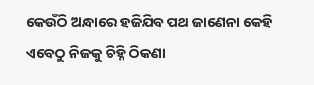କେଉଁଠି ଅନ୍ଧାରେ ହଜିଯିବ ପଥ ଜାଣେନା କେହି
ଏବେଠୁ ନିଜକୁ ଚିହ୍ନି ଠିକଣା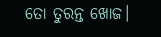ତୋ ତୁରନ୍ତ ଖୋଜ।